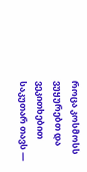როცა კოსმოსს ვუყურებთ და ვეკითხებით საკუთარ თავს —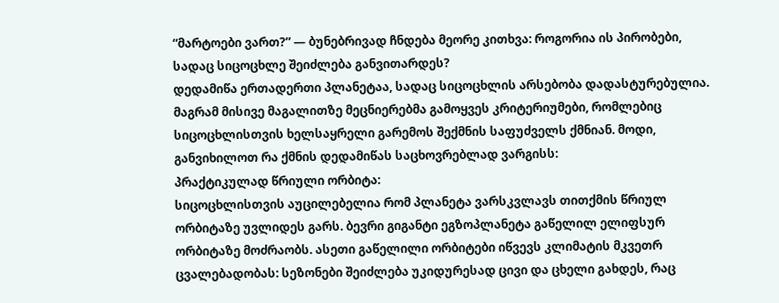“მარტოები ვართ?” — ბუნებრივად ჩნდება მეორე კითხვა: როგორია ის პირობები, სადაც სიცოცხლე შეიძლება განვითარდეს?
დედამიწა ერთადერთი პლანეტაა, სადაც სიცოცხლის არსებობა დადასტურებულია. მაგრამ მისივე მაგალითზე მეცნიერებმა გამოყვეს კრიტერიუმები, რომლებიც სიცოცხლისთვის ხელსაყრელი გარემოს შექმნის საფუძველს ქმნიან. მოდი, განვიხილოთ რა ქმნის დედამიწას საცხოვრებლად ვარგისს:
პრაქტიკულად წრიული ორბიტა:
სიცოცხლისთვის აუცილებელია რომ პლანეტა ვარსკვლავს თითქმის წრიულ ორბიტაზე უვლიდეს გარს. ბევრი გიგანტი ეგზოპლანეტა გაწელილ ელიფსურ ორბიტაზე მოძრაობს. ასეთი გაწელილი ორბიტები იწვევს კლიმატის მკვეთრ ცვალებადობას: სეზონები შეიძლება უკიდურესად ცივი და ცხელი გახდეს, რაც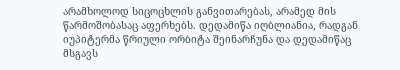არამხოლოდ სიცოცხლის განვითარებას, არამედ მის წარმოშობასაც აფერხებს. დედამიწა იღბლიანია, რადგან იუპიტერმა წრიული ორბიტა შეინარჩუნა და დედამიწაც მსგავს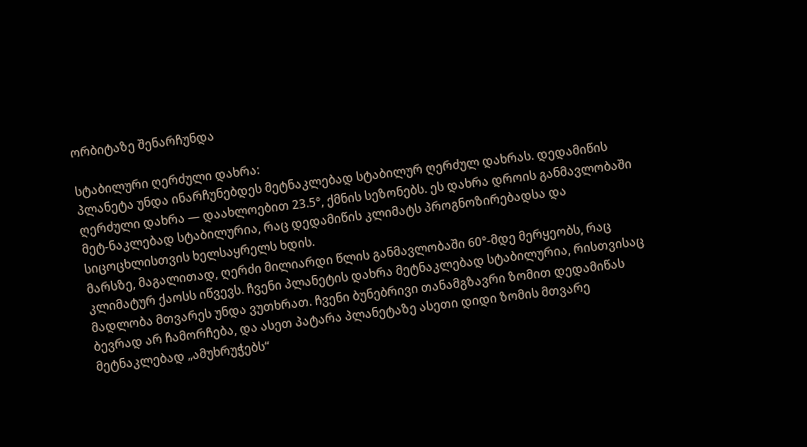ორბიტაზე შენარჩუნდა

სტაბილური ღერძული დახრა:
პლანეტა უნდა ინარჩუნებდეს მეტნაკლებად სტაბილურ ღერძულ დახრას. დედამიწის ღერძული დახრა — დაახლოებით 23.5°, ქმნის სეზონებს. ეს დახრა დროის განმავლობაში მეტ-ნაკლებად სტაბილურია, რაც დედამიწის კლიმატს პროგნოზირებადსა და სიცოცხლისთვის ხელსაყრელს ხდის.
მარსზე, მაგალითად, ღერძი მილიარდი წლის განმავლობაში 60°-მდე მერყეობს, რაც კლიმატურ ქაოსს იწვევს. ჩვენი პლანეტის დახრა მეტნაკლებად სტაბილურია, რისთვისაც მადლობა მთვარეს უნდა ვუთხრათ. ჩვენი ბუნებრივი თანამგზავრი ზომით დედამიწას ბევრად არ ჩამორჩება, და ასეთ პატარა პლანეტაზე ასეთი დიდი ზომის მთვარე მეტნაკლებად „ამუხრუჭებს“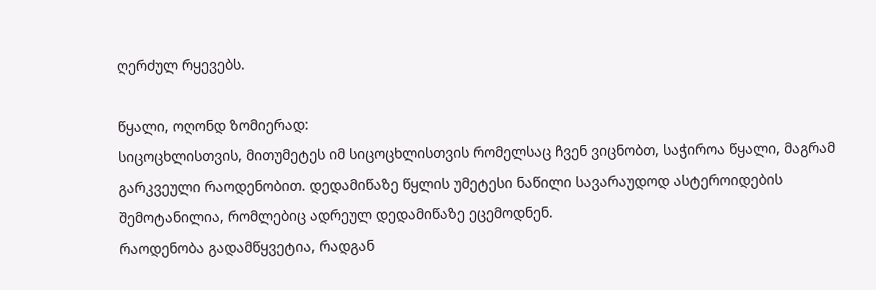ღერძულ რყევებს.

წყალი, ოღონდ ზომიერად:
სიცოცხლისთვის, მითუმეტეს იმ სიცოცხლისთვის რომელსაც ჩვენ ვიცნობთ, საჭიროა წყალი, მაგრამ გარკვეული რაოდენობით. დედამიწაზე წყლის უმეტესი ნაწილი სავარაუდოდ ასტეროიდების შემოტანილია, რომლებიც ადრეულ დედამიწაზე ეცემოდნენ.
რაოდენობა გადამწყვეტია, რადგან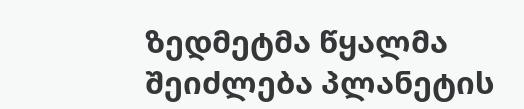ზედმეტმა წყალმა შეიძლება პლანეტის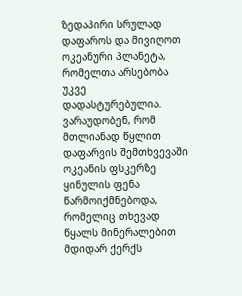ზედაპირი სრულად დაფაროს და მივიღოთ ოკეანური პლანეტა, რომელთა არსებობა უკვე დადასტურებულია. ვარაუდობენ, რომ მთლიანად წყლით დაფარვის შემთხვევაში ოკეანის ფსკერზე ყინულის ფენა წარმოიქმნებოდა, რომელიც თხევად წყალს მინერალებით მდიდარ ქერქს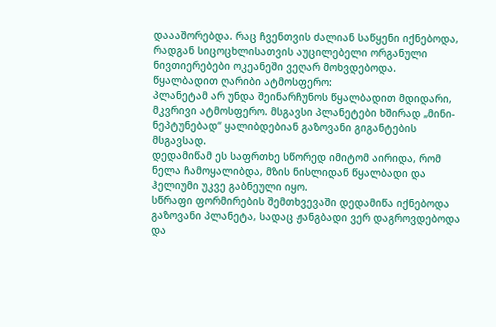დაააშორებდა. რაც ჩვენთვის ძალიან საწყენი იქნებოდა, რადგან სიცოცხლისათვის აუცილებელი ორგანული ნივთიერებები ოკეანეში ვეღარ მოხვდებოდა.
წყალბადით ღარიბი ატმოსფერო:
პლანეტამ არ უნდა შეინარჩუნოს წყალბადით მდიდარი, მკვრივი ატმოსფერო. მსგავსი პლანეტები ხშირად „მინი-ნეპტუნებად“ ყალიბდებიან გაზოვანი გიგანტების მსგავსად.
დედამიწამ ეს საფრთხე სწორედ იმიტომ აირიდა, რომ ნელა ჩამოყალიბდა, მზის ნისლიდან წყალბადი და ჰელიუმი უკვე გაბნეული იყო.
სწრაფი ფორმირების შემთხვევაში დედამიწა იქნებოდა გაზოვანი პლანეტა, სადაც ჟანგბადი ვერ დაგროვდებოდა და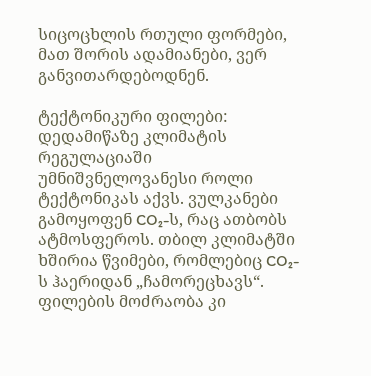სიცოცხლის რთული ფორმები, მათ შორის ადამიანები, ვერ განვითარდებოდნენ.

ტექტონიკური ფილები:
დედამიწაზე კლიმატის რეგულაციაში უმნიშვნელოვანესი როლი ტექტონიკას აქვს. ვულკანები გამოყოფენ CO₂-ს, რაც ათბობს ატმოსფეროს. თბილ კლიმატში ხშირია წვიმები, რომლებიც CO₂-ს ჰაერიდან „ჩამორეცხავს“. ფილების მოძრაობა კი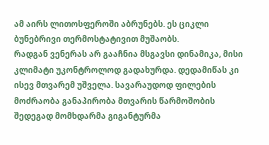ამ აირს ლითოსფეროში აბრუნებს. ეს ციკლი ბუნებრივი თერმოსტატივით მუშაობს.
რადგან ვენერას არ გააჩნია მსგავსი დინამიკა, მისი კლიმატი უკონტროლოდ გადახურდა. დედამიწას კი ისევ მთვარემ უშველა. სავარაუდოდ ფილების მოძრაობა განაპირობა მთვარის წარმოშობის შედეგად მომხდარმა გიგანტურმა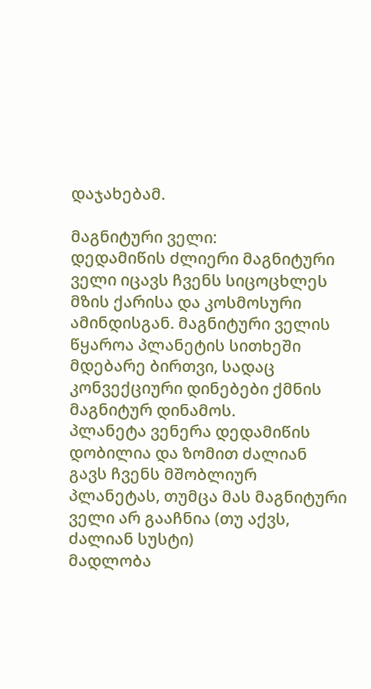დაჯახებამ.

მაგნიტური ველი:
დედამიწის ძლიერი მაგნიტური ველი იცავს ჩვენს სიცოცხლეს მზის ქარისა და კოსმოსური ამინდისგან. მაგნიტური ველის წყაროა პლანეტის სითხეში მდებარე ბირთვი, სადაც კონვექციური დინებები ქმნის მაგნიტურ დინამოს.
პლანეტა ვენერა დედამიწის დობილია და ზომით ძალიან გავს ჩვენს მშობლიურ პლანეტას, თუმცა მას მაგნიტური ველი არ გააჩნია (თუ აქვს, ძალიან სუსტი)
მადლობა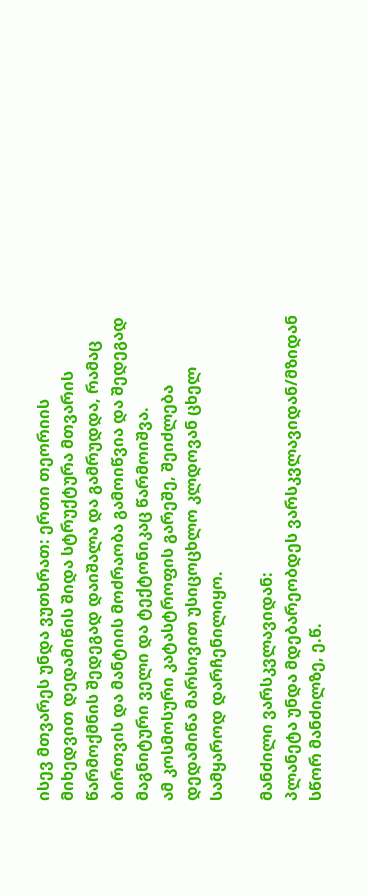ისევ მთვარეს უნდა ვუთხრათ: ერთი თეორიის მიხედვით დედამიწის შიდა სტრუქტურა მთვარის წარმოქმნის შედეგად დაიშალა და გამრუდდა, რამაც ბირთვის და მანტიის მოძრაობა გამოიწვია და შედეგად მაგნიტური ველი და ტექტონიკაც წარმოიშვა.
ამ კოსმოსური კატასტროფის გარეშე, შეიძლება დედამიწა მარსივით უსიცოცხლო კლდოვან ცხელ სამყაროდ დარჩენილიყო.

მანძილი ვარსკვლავიდან:
პლანეტა უნდა მდებარეობდეს ვარსკვლავიდან/მზიდან სწორ მანძილზე, ე.წ.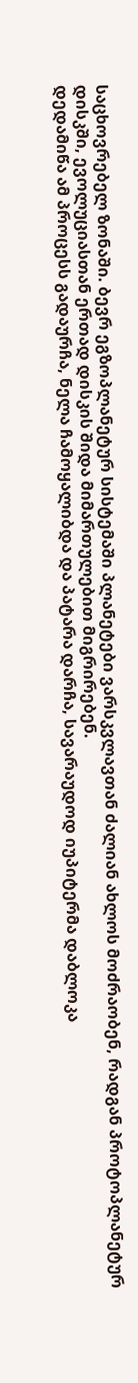საცხოვრებელ ზონაში. ბევრ ეგზოპლანეტურ სისტემაში პლანეტები ვარსკვლავთან ძალიან ახლოს მოძრაობენ, რადგან პროტოპლანეტურ დისკში, ევოლუციასთან ერთად დისკის შიდა მიმართულებით მიგრირებენ.
დედამიწა ამ პროცესს გადაურჩა, ნელა ჩამოყალიბდა და პატარა დარჩა, სავარაუდოდ იუპიტერმა დაბლოკა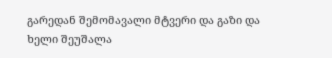გარედან შემომავალი მტვერი და გაზი და ხელი შეუშალა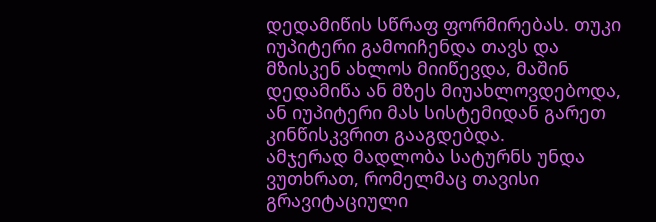დედამიწის სწრაფ ფორმირებას. თუკი იუპიტერი გამოიჩენდა თავს და მზისკენ ახლოს მიიწევდა, მაშინ დედამიწა ან მზეს მიუახლოვდებოდა, ან იუპიტერი მას სისტემიდან გარეთ კინწისკვრით გააგდებდა.
ამჯერად მადლობა სატურნს უნდა ვუთხრათ, რომელმაც თავისი გრავიტაციული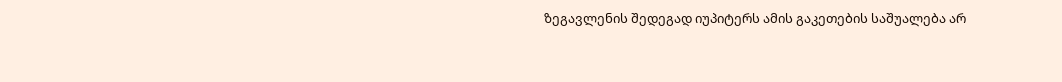ზეგავლენის შედეგად იუპიტერს ამის გაკეთების საშუალება არ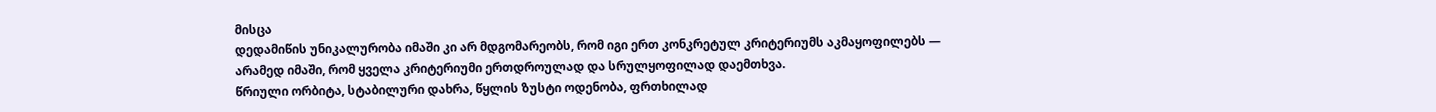მისცა
დედამიწის უნიკალურობა იმაში კი არ მდგომარეობს, რომ იგი ერთ კონკრეტულ კრიტერიუმს აკმაყოფილებს — არამედ იმაში, რომ ყველა კრიტერიუმი ერთდროულად და სრულყოფილად დაემთხვა.
წრიული ორბიტა, სტაბილური დახრა, წყლის ზუსტი ოდენობა, ფრთხილად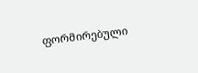ფორმირებული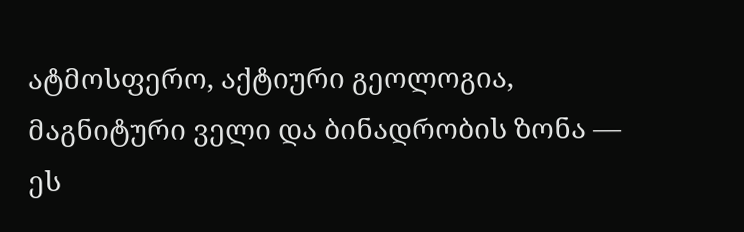ატმოსფერო, აქტიური გეოლოგია, მაგნიტური ველი და ბინადრობის ზონა — ეს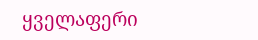ყველაფერი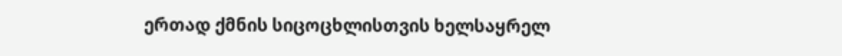ერთად ქმნის სიცოცხლისთვის ხელსაყრელ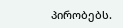პირობებს.